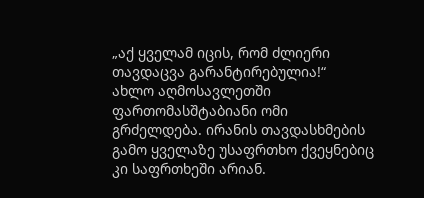„აქ ყველამ იცის, რომ ძლიერი თავდაცვა გარანტირებულია!“
ახლო აღმოსავლეთში ფართომასშტაბიანი ომი გრძელდება. ირანის თავდასხმების გამო ყველაზე უსაფრთხო ქვეყნებიც კი საფრთხეში არიან.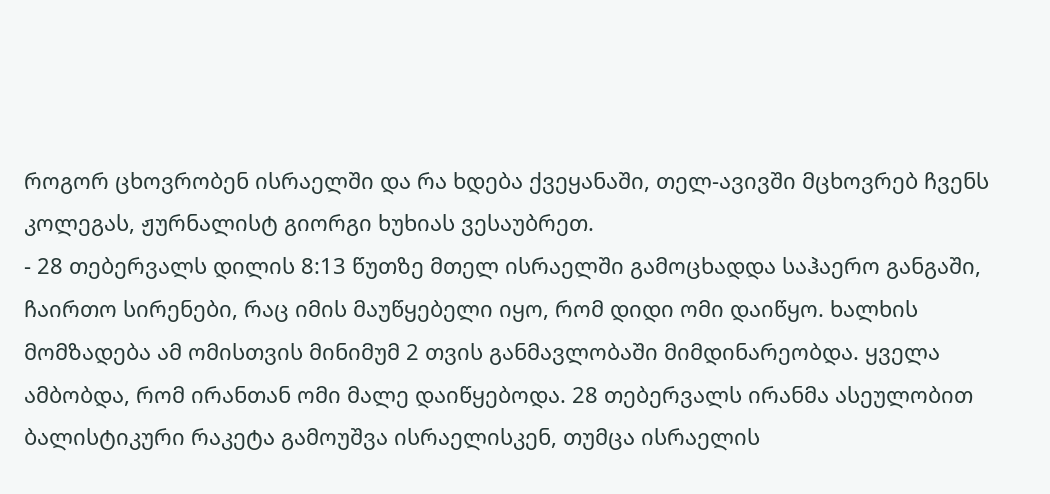როგორ ცხოვრობენ ისრაელში და რა ხდება ქვეყანაში, თელ-ავივში მცხოვრებ ჩვენს კოლეგას, ჟურნალისტ გიორგი ხუხიას ვესაუბრეთ.
- 28 თებერვალს დილის 8:13 წუთზე მთელ ისრაელში გამოცხადდა საჰაერო განგაში, ჩაირთო სირენები, რაც იმის მაუწყებელი იყო, რომ დიდი ომი დაიწყო. ხალხის მომზადება ამ ომისთვის მინიმუმ 2 თვის განმავლობაში მიმდინარეობდა. ყველა ამბობდა, რომ ირანთან ომი მალე დაიწყებოდა. 28 თებერვალს ირანმა ასეულობით ბალისტიკური რაკეტა გამოუშვა ისრაელისკენ, თუმცა ისრაელის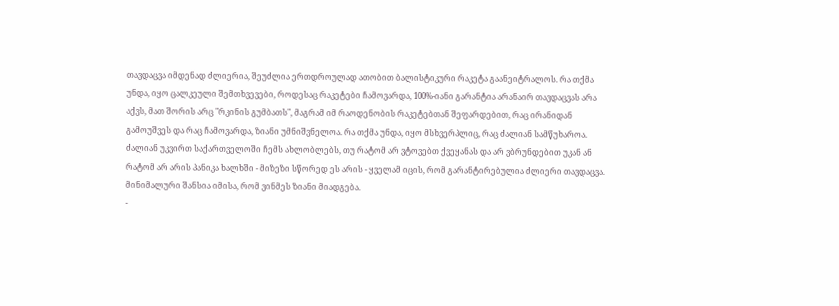თავდაცვა იმდენად ძლიერია, შეუძლია ერთდროულად ათობით ბალისტიკური რაკეტა გაანეიტრალოს. რა თქმა უნდა, იყო ცალკეული შემთხვევები, როდესაც რაკეტები ჩამოვარდა, 100%-იანი გარანტია არანაირ თავდაცვას არა აქვს, მათ შორის არც "რკინის გუმბათს", მაგრამ იმ რაოდენობის რაკეტებთან შეფარდებით, რაც ირანიდან გამოუშვეს და რაც ჩამოვარდა, ზიანი უმნიშვნელოა. რა თქმა უნდა, იყო მსხვერპლიც, რაც ძალიან სამწუხაროა.
ძალიან უკვირთ საქართველოში ჩემს ახლობლებს, თუ რატომ არ ვტოვებთ ქვეყანას და არ ვბრუნდებით უკან ან რატომ არ არის პანიკა ხალხში - მიზეზი სწორედ ეს არის - ყველამ იცის, რომ გარანტირებულია ძლიერი თავდაცვა. მინიმალური შანსია იმისა, რომ ვინმეს ზიანი მიადგება.
-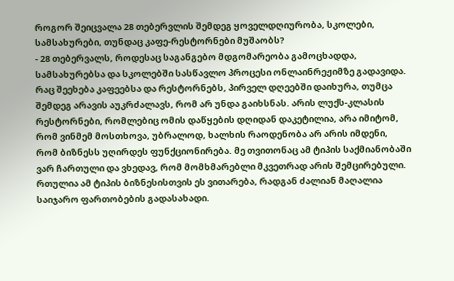როგორ შეიცვალა 28 თებერვლის შემდეგ ყოველდღიურობა, სკოლები, სამსახურები, თუნდაც კაფე-რესტორნები მუშაობს?
- 28 თებერვალს, როდესაც საგანგებო მდგომარეობა გამოცხადდა, სამსახურებსა და სკოლებში სასწავლო პროცესი ონლაინრეჟიმზე გადავიდა. რაც შეეხება კაფეებსა და რესტორნებს, პირველ დღეებში დაიხურა, თუმცა შემდეგ არავის აუკრძალავს, რომ არ უნდა გაიხსნას. არის ლუქს-კლასის რესტორნები, რომლებიც ომის დაწყების დღიდან დაკეტილია, არა იმიტომ, რომ ვინმემ მოსთხოვა, უბრალოდ, ხალხის რაოდენობა არ არის იმდენი, რომ ბიზნესს უღირდეს ფუნქციონირება. მე თვითონაც ამ ტიპის საქმიანობაში ვარ ჩართული და ვხედავ, რომ მომხმარებლი მკვეთრად არის შემცირებული. რთულია ამ ტიპის ბიზნესისთვის ეს ვითარება, რადგან ძალიან მაღალია საიჯარო ფართობების გადასახადი.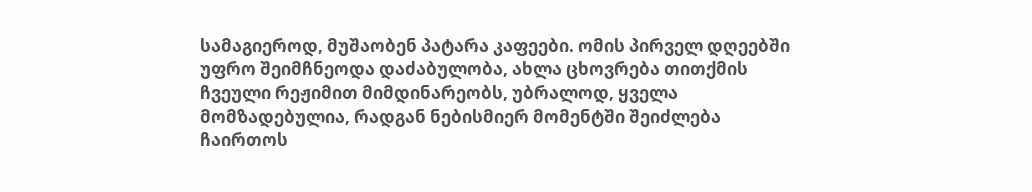სამაგიეროდ, მუშაობენ პატარა კაფეები. ომის პირველ დღეებში უფრო შეიმჩნეოდა დაძაბულობა, ახლა ცხოვრება თითქმის ჩვეული რეჟიმით მიმდინარეობს, უბრალოდ, ყველა მომზადებულია, რადგან ნებისმიერ მომენტში შეიძლება ჩაირთოს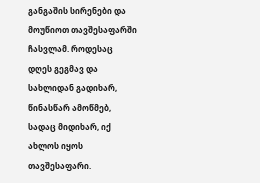განგაშის სირენები და მოუწიოთ თავშესაფარში ჩასვლამ. როდესაც დღეს გეგმავ და სახლიდან გადიხარ, წინასწარ ამოწმებ, სადაც მიდიხარ, იქ ახლოს იყოს თავშესაფარი.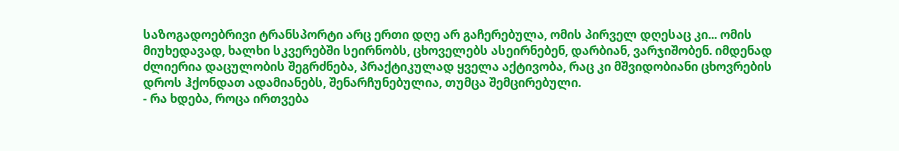საზოგადოებრივი ტრანსპორტი არც ერთი დღე არ გაჩერებულა, ომის პირველ დღესაც კი... ომის მიუხედავად, ხალხი სკვერებში სეირნობს, ცხოველებს ასეირნებენ, დარბიან, ვარჯიშობენ. იმდენად ძლიერია დაცულობის შეგრძნება, პრაქტიკულად ყველა აქტივობა, რაც კი მშვიდობიანი ცხოვრების დროს ჰქონდათ ადამიანებს, შენარჩუნებულია, თუმცა შემცირებული.
- რა ხდება, როცა ირთვება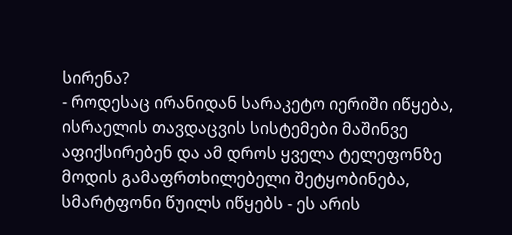სირენა?
- როდესაც ირანიდან სარაკეტო იერიში იწყება, ისრაელის თავდაცვის სისტემები მაშინვე აფიქსირებენ და ამ დროს ყველა ტელეფონზე მოდის გამაფრთხილებელი შეტყობინება, სმარტფონი წუილს იწყებს - ეს არის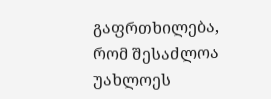გაფრთხილება, რომ შესაძლოა უახლოეს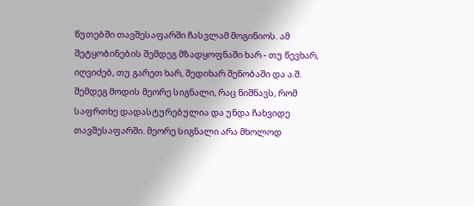წუთებში თავშესაფარში ჩასვლამ მოგიწიოს. ამ შეტყობინების შემდეგ მზადყოფნაში ხარ - თუ წევხარ, იღვიძებ, თუ გარეთ ხარ, შედიხარ შენობაში და ა.შ. შემდეგ მოდის მეორე სიგნალი, რაც ნიშნავს, რომ საფრთხე დადასტურებულია და უნდა ჩახვიდე თავშესაფარში. მეორე სიგნალი არა მხოლოდ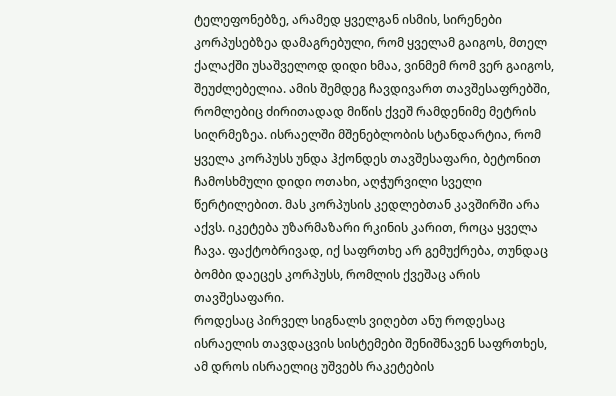ტელეფონებზე, არამედ ყველგან ისმის, სირენები კორპუსებზეა დამაგრებული, რომ ყველამ გაიგოს, მთელ ქალაქში უსაშველოდ დიდი ხმაა, ვინმემ რომ ვერ გაიგოს, შეუძლებელია. ამის შემდეგ ჩავდივართ თავშესაფრებში, რომლებიც ძირითადად მიწის ქვეშ რამდენიმე მეტრის სიღრმეზეა. ისრაელში მშენებლობის სტანდარტია, რომ ყველა კორპუსს უნდა ჰქონდეს თავშესაფარი, ბეტონით ჩამოსხმული დიდი ოთახი, აღჭურვილი სველი წერტილებით. მას კორპუსის კედლებთან კავშირში არა აქვს. იკეტება უზარმაზარი რკინის კარით, როცა ყველა ჩავა. ფაქტობრივად, იქ საფრთხე არ გემუქრება, თუნდაც ბომბი დაეცეს კორპუსს, რომლის ქვეშაც არის თავშესაფარი.
როდესაც პირველ სიგნალს ვიღებთ ანუ როდესაც ისრაელის თავდაცვის სისტემები შენიშნავენ საფრთხეს, ამ დროს ისრაელიც უშვებს რაკეტების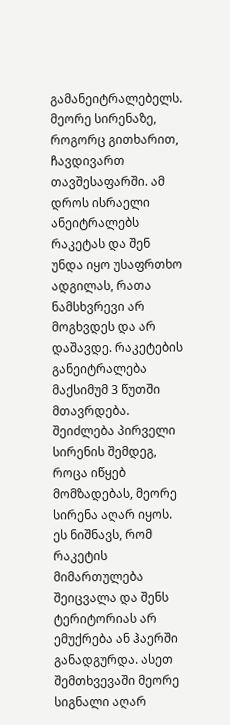გამანეიტრალებელს. მეორე სირენაზე, როგორც გითხარით, ჩავდივართ თავშესაფარში. ამ დროს ისრაელი ანეიტრალებს რაკეტას და შენ უნდა იყო უსაფრთხო ადგილას, რათა ნამსხვრევი არ მოგხვდეს და არ დაშავდე. რაკეტების განეიტრალება მაქსიმუმ 3 წუთში მთავრდება. შეიძლება პირველი სირენის შემდეგ, როცა იწყებ მომზადებას, მეორე სირენა აღარ იყოს. ეს ნიშნავს, რომ რაკეტის მიმართულება შეიცვალა და შენს ტერიტორიას არ ემუქრება ან ჰაერში განადგურდა. ასეთ შემთხვევაში მეორე სიგნალი აღარ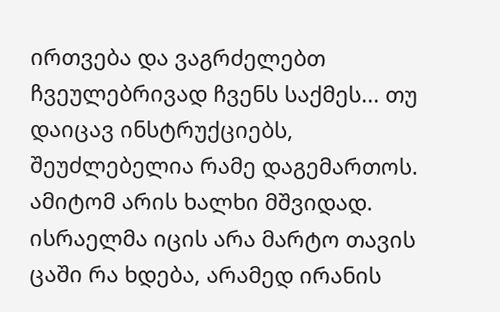ირთვება და ვაგრძელებთ ჩვეულებრივად ჩვენს საქმეს... თუ დაიცავ ინსტრუქციებს, შეუძლებელია რამე დაგემართოს. ამიტომ არის ხალხი მშვიდად. ისრაელმა იცის არა მარტო თავის ცაში რა ხდება, არამედ ირანის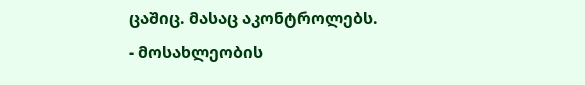ცაშიც. მასაც აკონტროლებს.
- მოსახლეობის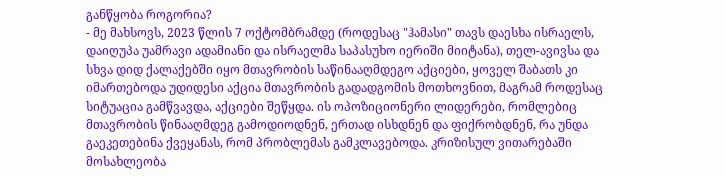განწყობა როგორია?
- მე მახსოვს, 2023 წლის 7 ოქტომბრამდე (როდესაც "ჰამასი" თავს დაესხა ისრაელს, დაიღუპა უამრავი ადამიანი და ისრაელმა საპასუხო იერიში მიიტანა), თელ-ავივსა და სხვა დიდ ქალაქებში იყო მთავრობის საწინააღმდეგო აქციები, ყოველ შაბათს კი იმართებოდა უდიდესი აქცია მთავრობის გადადგომის მოთხოვნით, მაგრამ როდესაც სიტუაცია გამწვავდა, აქციები შეწყდა. ის ოპოზიციონერი ლიდერები, რომლებიც მთავრობის წინააღმდეგ გამოდიოდნენ, ერთად ისხდნენ და ფიქრობდნენ, რა უნდა გაეკეთებინა ქვეყანას, რომ პრობლემას გამკლავებოდა. კრიზისულ ვითარებაში მოსახლეობა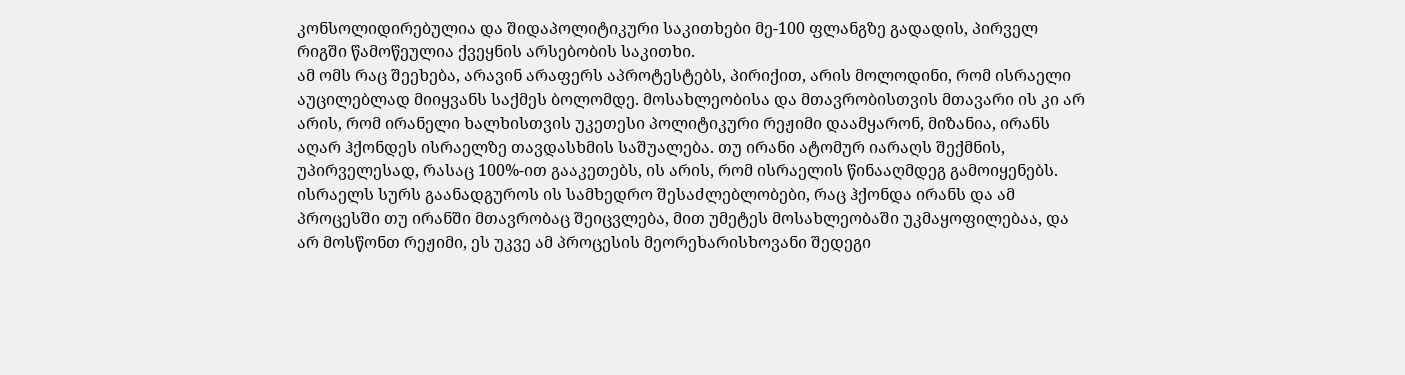კონსოლიდირებულია და შიდაპოლიტიკური საკითხები მე-100 ფლანგზე გადადის, პირველ რიგში წამოწეულია ქვეყნის არსებობის საკითხი.
ამ ომს რაც შეეხება, არავინ არაფერს აპროტესტებს, პირიქით, არის მოლოდინი, რომ ისრაელი აუცილებლად მიიყვანს საქმეს ბოლომდე. მოსახლეობისა და მთავრობისთვის მთავარი ის კი არ არის, რომ ირანელი ხალხისთვის უკეთესი პოლიტიკური რეჟიმი დაამყარონ, მიზანია, ირანს აღარ ჰქონდეს ისრაელზე თავდასხმის საშუალება. თუ ირანი ატომურ იარაღს შექმნის, უპირველესად, რასაც 100%-ით გააკეთებს, ის არის, რომ ისრაელის წინააღმდეგ გამოიყენებს. ისრაელს სურს გაანადგუროს ის სამხედრო შესაძლებლობები, რაც ჰქონდა ირანს და ამ პროცესში თუ ირანში მთავრობაც შეიცვლება, მით უმეტეს მოსახლეობაში უკმაყოფილებაა, და არ მოსწონთ რეჟიმი, ეს უკვე ამ პროცესის მეორეხარისხოვანი შედეგი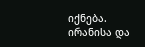იქნება. ირანისა და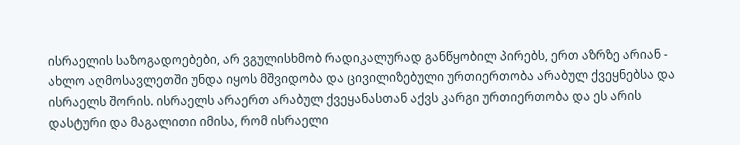ისრაელის საზოგადოებები, არ ვგულისხმობ რადიკალურად განწყობილ პირებს, ერთ აზრზე არიან - ახლო აღმოსავლეთში უნდა იყოს მშვიდობა და ცივილიზებული ურთიერთობა არაბულ ქვეყნებსა და ისრაელს შორის. ისრაელს არაერთ არაბულ ქვეყანასთან აქვს კარგი ურთიერთობა და ეს არის დასტური და მაგალითი იმისა, რომ ისრაელი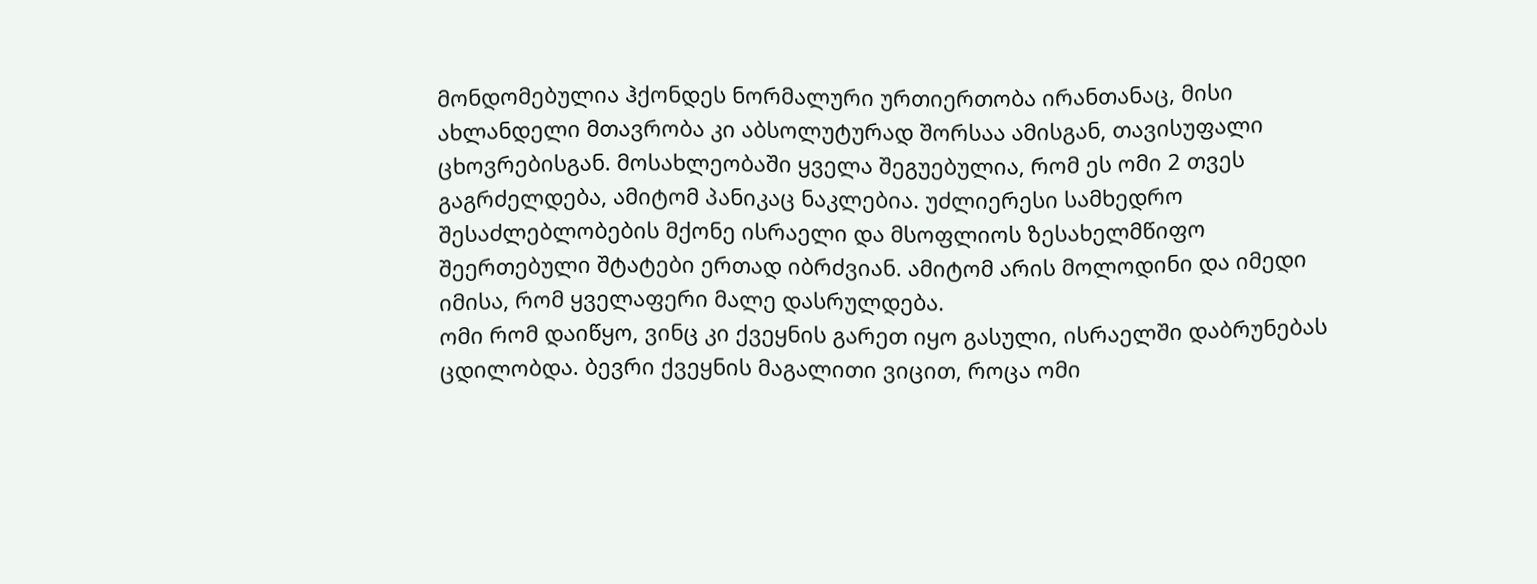მონდომებულია ჰქონდეს ნორმალური ურთიერთობა ირანთანაც, მისი ახლანდელი მთავრობა კი აბსოლუტურად შორსაა ამისგან, თავისუფალი ცხოვრებისგან. მოსახლეობაში ყველა შეგუებულია, რომ ეს ომი 2 თვეს გაგრძელდება, ამიტომ პანიკაც ნაკლებია. უძლიერესი სამხედრო შესაძლებლობების მქონე ისრაელი და მსოფლიოს ზესახელმწიფო შეერთებული შტატები ერთად იბრძვიან. ამიტომ არის მოლოდინი და იმედი იმისა, რომ ყველაფერი მალე დასრულდება.
ომი რომ დაიწყო, ვინც კი ქვეყნის გარეთ იყო გასული, ისრაელში დაბრუნებას ცდილობდა. ბევრი ქვეყნის მაგალითი ვიცით, როცა ომი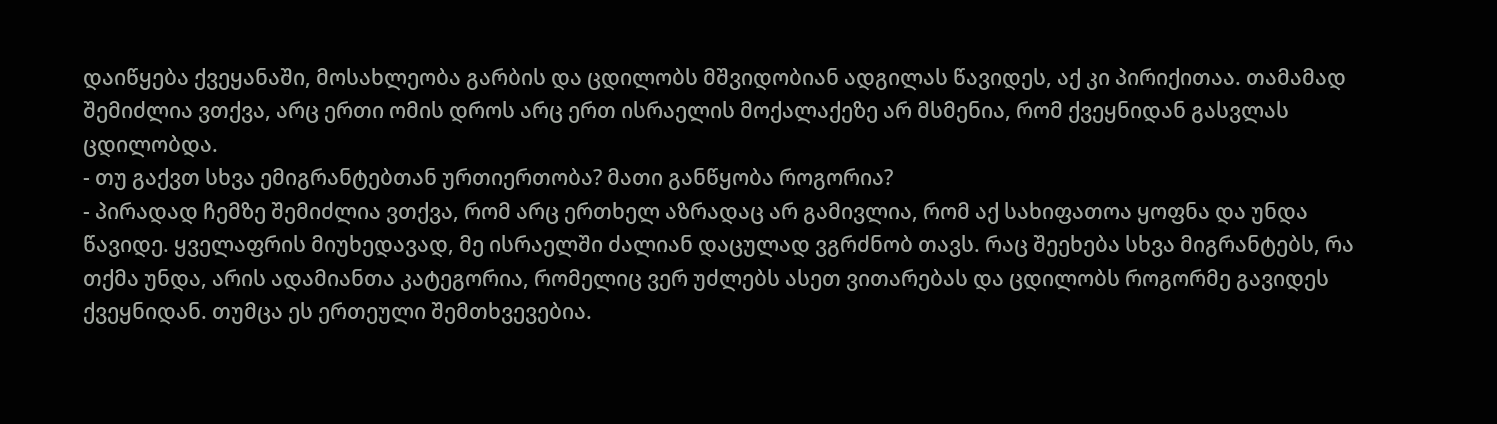დაიწყება ქვეყანაში, მოსახლეობა გარბის და ცდილობს მშვიდობიან ადგილას წავიდეს, აქ კი პირიქითაა. თამამად შემიძლია ვთქვა, არც ერთი ომის დროს არც ერთ ისრაელის მოქალაქეზე არ მსმენია, რომ ქვეყნიდან გასვლას ცდილობდა.
- თუ გაქვთ სხვა ემიგრანტებთან ურთიერთობა? მათი განწყობა როგორია?
- პირადად ჩემზე შემიძლია ვთქვა, რომ არც ერთხელ აზრადაც არ გამივლია, რომ აქ სახიფათოა ყოფნა და უნდა წავიდე. ყველაფრის მიუხედავად, მე ისრაელში ძალიან დაცულად ვგრძნობ თავს. რაც შეეხება სხვა მიგრანტებს, რა თქმა უნდა, არის ადამიანთა კატეგორია, რომელიც ვერ უძლებს ასეთ ვითარებას და ცდილობს როგორმე გავიდეს ქვეყნიდან. თუმცა ეს ერთეული შემთხვევებია.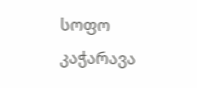სოფო კაჭარავა